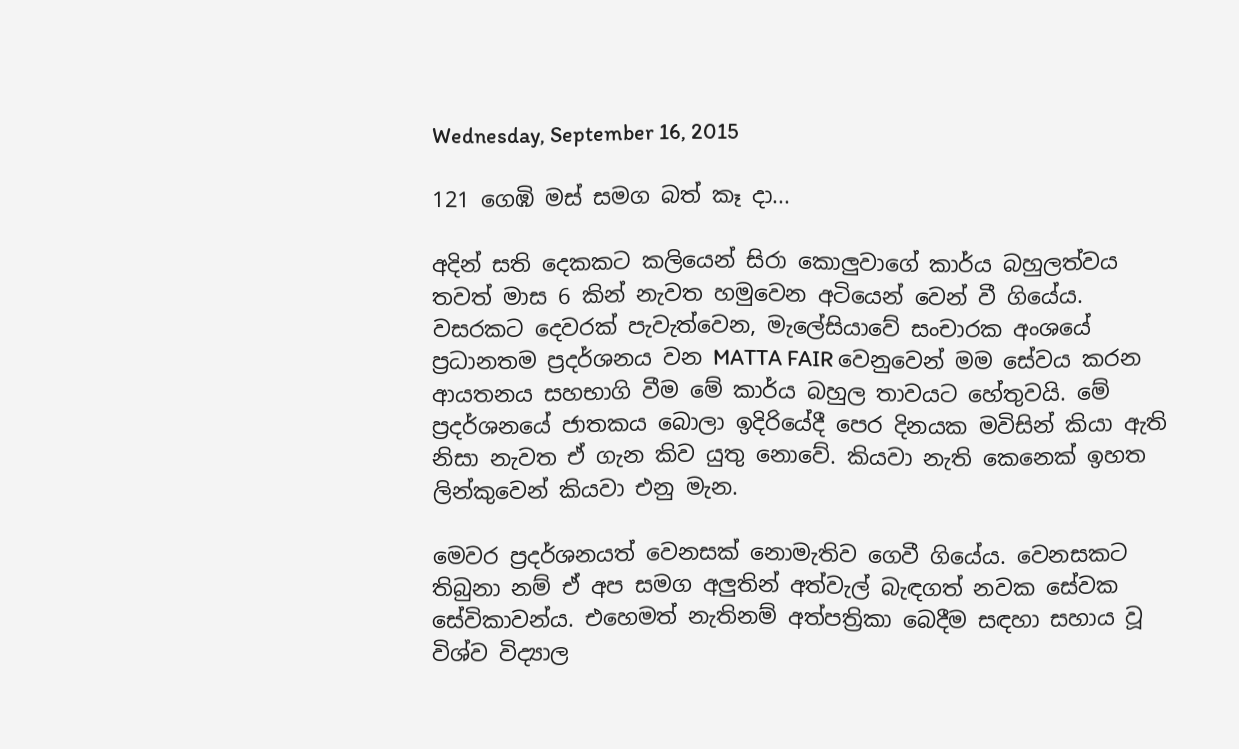Wednesday, September 16, 2015

121 ගෙඹි මස් සමග බත් කෑ දා...

අදින් සති දෙකකට කලියෙන් සිරා කොලුවාගේ කාර්ය බහුලත්වය තවත් මාස 6 කින් නැවත හමුවෙන අටියෙන් වෙන් වී ගියේය. වසරකට දෙවරක් පැවැත්වෙන, මැලේසියාවේ සංචාරක අංශයේ ප්‍රධානතම ප්‍රදර්ශනය වන MATTA FAIR වෙනුවෙන් මම සේවය කරන ආයතනය සහභාගි වීම මේ කාර්ය බහුල තාවයට හේතුවයි. මේ ප්‍රදර්ශනයේ ජාතකය බොලා ඉදිරියේදී පෙර දිනයක මවිසින් කියා ඇති නිසා නැවත ඒ ගැන කිව යුතු නොවේ. කියවා නැති කෙනෙක් ඉහත ලින්කුවෙන් කියවා එනු මැන.

මෙවර ප්‍රදර්ශනයත් වෙනසක් නොමැතිව ගෙවී ගියේය. වෙනසකට තිබුනා නම් ඒ අප සමග අලුතින් අත්වැල් බැඳගත් නවක සේවක සේවිකාවන්ය. එහෙමත් නැතිනම් අත්පත්‍රිකා බෙදීම සඳහා සහාය වූ විශ්ව විද්‍යාල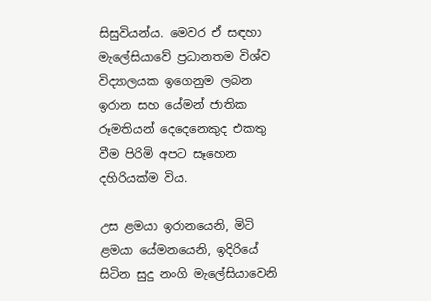සිසුවියන්ය. මෙවර ඒ සඳහා මැලේසියාවේ ප්‍රධානතම විශ්ව විද්‍යාලයක ඉගෙනුම ලබන ඉරාන සහ යේමන් ජාතික රූමතියන් දෙදෙනෙකුද එකතු වීම පිරිමි අපට සෑහෙන දහිරියක්ම විය.

උස ළමයා ඉරානයෙනි, මිටි ළමයා යේමනයෙනි, ඉදිරියේ සිටින සුදු නංගි මැලේසියාවෙනි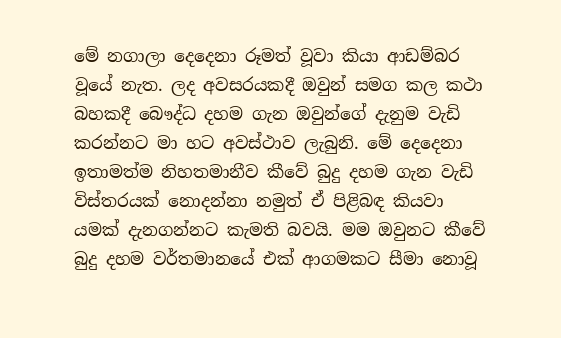මේ නගාලා දෙදෙනා රූමත් වූවා කියා ආඩම්බර වූයේ නැත. ලද අවසරයකදී ඔවුන් සමග කල කථා බහකදී බෞද්ධ දහම ගැන ඔවුන්ගේ දැනුම වැඩි කරන්නට මා හට අවස්ථාව ලැබුනි. මේ දෙදෙනා ඉතාමත්ම නිහතමානීව කීවේ බුදු දහම ගැන වැඩි විස්තරයක් නොදන්නා නමුත් ඒ පිළිබඳ කියවා යමක් දැනගන්නට කැමති බවයි. මම ඔවුනට කීවේ බුදු දහම වර්තමානයේ එක් ආගමකට සීමා නොවූ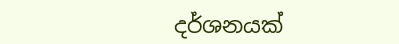දර්ශනයක්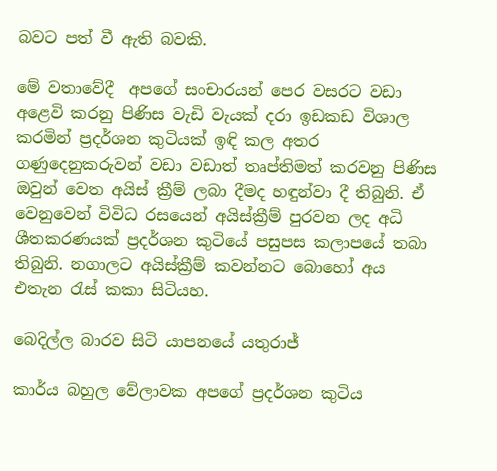බවට පත් වී ඇති බවකි.

මේ වතාවේදී  අපගේ සංචාරයන් පෙර වසරට වඩා අළෙවි කරනු පිණිස වැඩි වැයක් දරා ඉඩකඩ විශාල කරමින් ප්‍රදර්ශන කුටියක් ඉඳි කල අතර ගණුදෙනුකරුවන් වඩා වඩාත් තෘප්තිමත් කරවනු පිණිස ඔවුන් වෙත අයිස් ක්‍රීම් ලබා දීමද හඳුන්වා දී තිබුනි. ඒ වෙනුවෙන් විවිධ රසයෙන් අයිස්ක්‍රීම් පුරවන ලද අධි ශීතකරණයක් ප්‍රදර්ශන කුටියේ පසුපස කලාපයේ තබා තිබුනි. නගාලට අයිස්ක්‍රීම් කවන්නට බොහෝ අය එතැන රැස් කකා සිටියහ.

බෙදිල්ල බාරව සිටි යාපනයේ යතුරාජ්

කාර්ය බහුල වේලාවක අපගේ ප්‍රදර්ශන කුටිය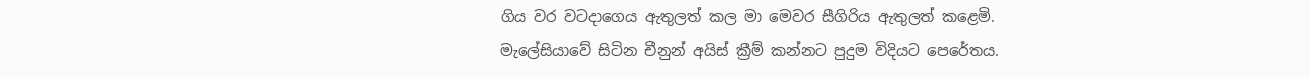ගිය වර වටදාගෙය ඇතුලත් කල මා මෙවර සීගිරිය ඇතුලත් කළෙමි.
මැලේසියාවේ සිටින චීනුන් අයිස් ක්‍රීම් කන්නට පුදුම විදියට පෙරේතය.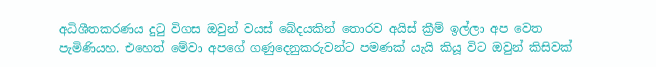අධිශීතකරණය දුටු විගස ඔවුන් වයස් බේදයකින් තොරව අයිස් ක්‍රීම් ඉල්ලා අප වෙත පැමිණියහ. එහෙත් මේවා අපගේ ගණුදෙනුකරුවන්ට පමණක් යැයි කියූ විට ඔවුන් කිසිවක්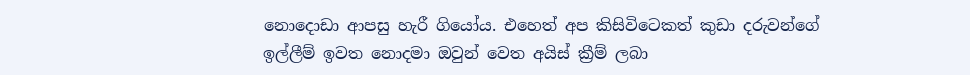නොදොඩා ආපසු හැරී ගියෝය. එහෙත් අප කිසිවිටෙකත් කුඩා දරුවන්ගේ ඉල්ලීම් ඉවත නොදමා ඔවුන් වෙත අයිස් ක්‍රීම් ලබා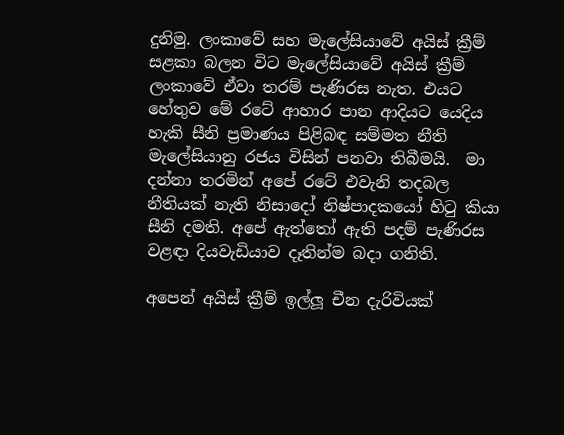දුනිමු. ලංකාවේ සහ මැලේසියාවේ අයිස් ක්‍රීම් සළකා බලන විට මැලේසියාවේ අයිස් ක්‍රීම් ලංකාවේ ඒවා තරම් පැණිරස නැත. එයට හේතුව මේ රටේ ආහාර පාන ආදියට යෙදිය හැකි සීනි ප්‍රමාණය පිළිබඳ සම්මත නීති මැලේසියානු රජය විසින් පනවා තිබීමයි.  මා දන්නා තරමින් අපේ ‍රටේ එවැනි තදබල නීතියක් නැති නිසාදෝ නිෂ්පාදකයෝ හිටු කියා සීනි දමති. අපේ ඇත්තෝ ඇති පදම් පැණිරස වළඳා දියවැඩියාව දෑතින්ම බදා ගනිති.

අපෙන් අයිස් ක්‍රීම් ඉල්ලූ චීන දැරිවියක්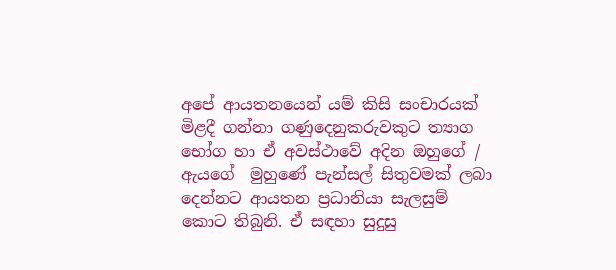අපේ ආයතනයෙන් යම් කිසි සංචාරයක් මිළදී ගන්නා ගණුදෙනුකරුවකුට ත්‍යාග භෝග හා ඒ අවස්ථාවේ අදින ඔහුගේ / ඇයගේ  මුහුණේ පැන්සල් සිතුවමක් ලබා දෙන්නට ආයතන ප්‍රධානියා සැලසුම් කොට තිබුනි. ඒ සඳහා සුදුසු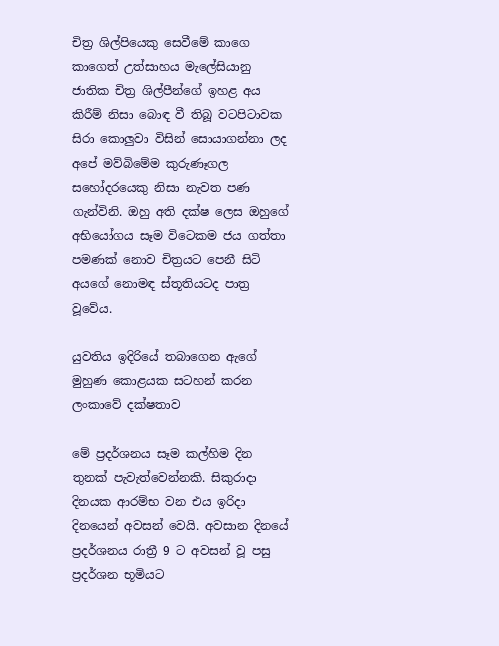චිත්‍ර ශිල්පියෙකු සෙවීමේ කාගෙ කාගෙත් උත්සාහය මැලේසියානු ජාතික චිත්‍ර ශිල්පීන්ගේ ඉහළ අය කිරීම් නිසා බොඳ වී තිබූ වටපිටාවක සිරා කොලුවා විසින් සොයාගන්නා ලද අපේ මව්බිමේම කුරුණෑගල සහෝදරයෙකු නිසා නැවත පණ ගැන්විනි. ඔහු අති දක්ෂ ලෙස ඔහුගේ අභියෝගය සෑම විටෙකම ජය ගත්තා පමණක් නොව චිත්‍රයට පෙනී සිටි අයගේ නොමඳ ස්තූතියටද පාත්‍ර වූවේය.

යුවතිය ඉදිරියේ තබාගෙන ඇගේ මුහුණ කොළයක සටහන් කරන ලංකාවේ දක්ෂතාව

මේ ප්‍රදර්ශනය සෑම කල්හිම දින තුනක් පැවැත්වෙන්නකි. සිකුරාදා දිනයක ආරම්භ වන එය ඉරිදා දිනයෙන් අවසන් වෙයි. අවසාන දිනයේ ප්‍රදර්ශනය රාත්‍රී 9 ට අවසන් වූ පසු ප්‍රදර්ශන භූමියට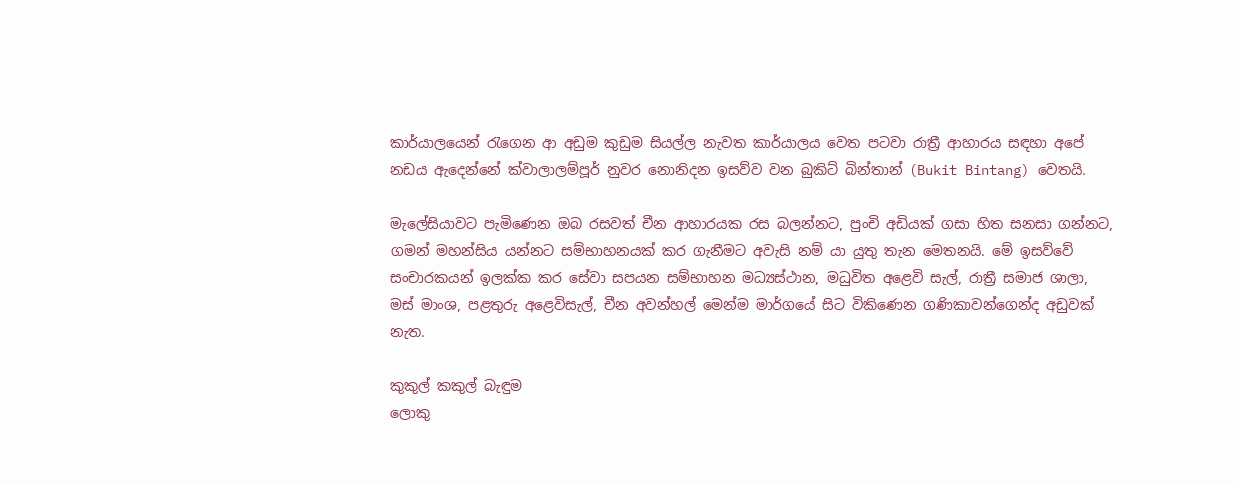කාර්යාලයෙන් රැගෙන ආ අඩුම කුඩුම සියල්ල නැවත කාර්යාලය වෙත පටවා රාත්‍රී ආහාරය සඳහා අපේ නඩය ඇදෙන්නේ ක්වාලාලම්පූර් නුවර නොනිදන ඉසව්ව වන බුකිට් බින්තාන් (Bukit Bintang) වෙතයි.

මැලේසියාවට පැමිණෙන ඔබ රසවත් චීන ආහාරයක රස බලන්නට, පුංචි අඩියක් ගසා හිත සනසා ගන්නට, ගමන් මහන්සිය යන්නට සම්භාහනයක් කර ගැනීමට අවැසි නම් යා යුතු තැන මෙතනයි. මේ ඉසව්වේ සංචාරකයන් ඉලක්ක කර සේවා සපයන සම්භාහන මධ්‍යස්ථාන, මධුවිත අළෙවි සැල්, රාත්‍රී සමාජ ශාලා, මස් මාංශ, පළතුරු අළෙවිසැල්, චීන අවන්හල් මෙන්ම මාර්ගයේ සිට විකිණෙන ගණිකාවන්ගෙන්ද අඩුවක් නැත.

කුකුල් කකුල් බැඳුම
ලොකු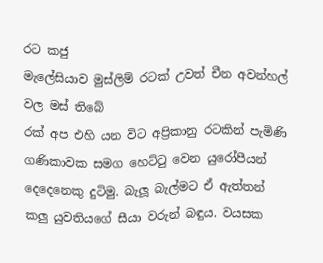රට කජු
මැලේසියාව මුස්ලිම් රටක් උවත් චීන අවන්හල් වල මස් තිබේ
රක් අප එහි යන විට අප්‍රිකානු රටකින් පැමිණි ගණිකාවක සමග හෙට්ටු වෙන යුරෝපීයන් දෙදෙනෙකු දුටිමු. බැලූ බැල්මට ඒ ඇත්තන් කලු යුවතියගේ සීයා වරුන් බඳුය. වයසක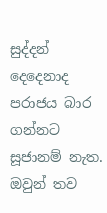සුද්දන් දෙදෙනාද පරාජය බාර ගන්නට සූජානම් නැත. ඔවුන් තව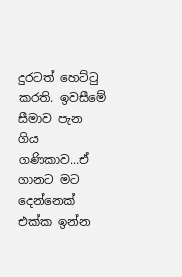දුරටත් හෙට්ටු කරති. ඉවසීමේ සීමාව පැන ගිය ගණිකාව...ඒ ගානට මට දෙන්නෙක් එක්ක ඉන්න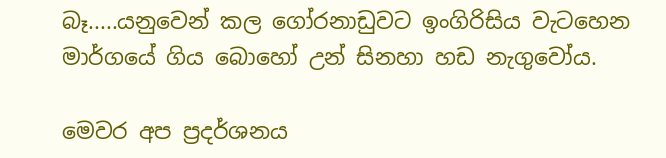බෑ.....යනුවෙන් කල ගෝරනාඩුවට ඉංගිරිසිය වැටහෙන මාර්ගයේ ගිය බොහෝ උන් සිනහා හඩ නැගුවෝය.

මෙවර අප ප්‍රදර්ශනය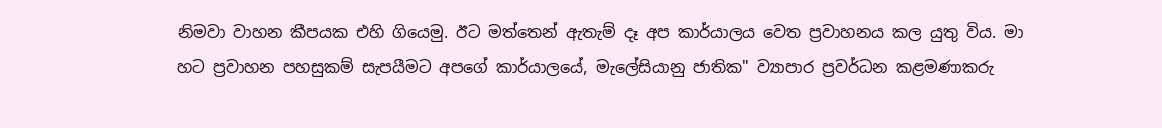නිමවා වාහන කීපයක එහි ගියෙමු. ඊට මත්තෙන් ඇතැම් දෑ අප කාර්යාලය වෙත ප්‍රවාහනය කල යුතු විය. මා හට ප්‍රවාහන පහසුකම් සැපයීමට අපගේ කාර්යාලයේ, මැලේසියානු ජාතික" ව්‍යාපාර ප්‍රවර්ධන කළමණාකරු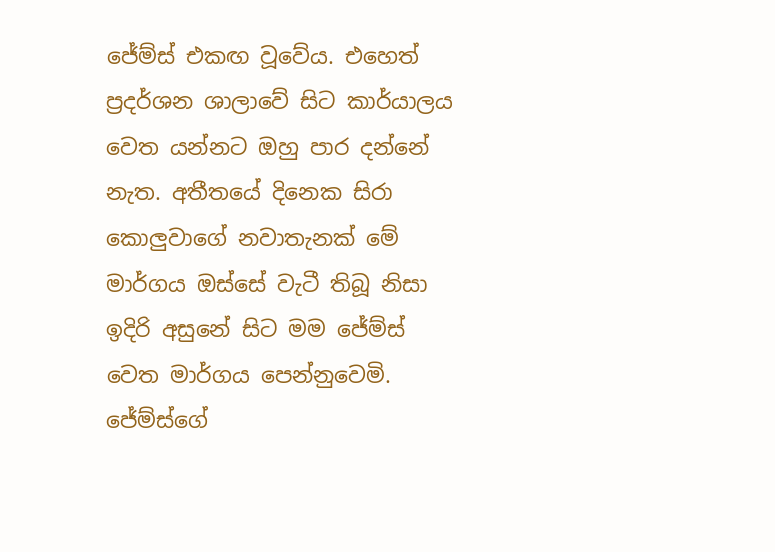ජේම්ස් එකඟ වූවේය. එහෙත් ප්‍රදර්ශන ශාලාවේ සිට කාර්යාලය වෙත යන්නට ඔහු පාර දන්නේ නැත. අතීතයේ දිනෙක සිරා කොලුවාගේ නවාතැනක් මේ මාර්ගය ඔස්සේ වැටී තිබූ නිසා ඉදිරි අසුනේ සිට මම ජේම්ස් වෙත මාර්ගය පෙන්නුවෙමි. ජේම්ස්ගේ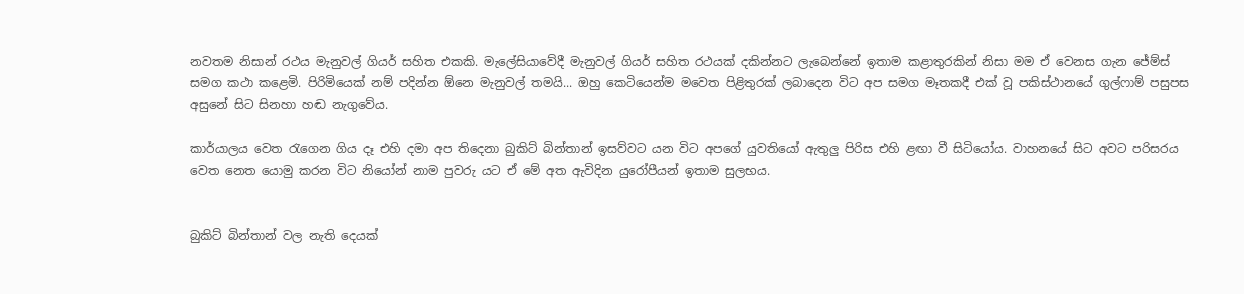නවතම නිසාන් රථය මැනුවල් ගියර් සහිත එකකි. මැලේසියාවේදී මැනුවල් ගියර් සහිත රථයක් දකින්නට ලැබෙන්නේ ඉතාම කළාතුරකින් නිසා මම ඒ වෙනස ගැන ජේම්ස් සමග කථා කළෙමි. පිරිමියෙක් නම් පදින්න ඕනෙ මැනුවල් තමයි... ඔහු කෙටියෙන්ම මවෙත පිළිතුරක් ලබාදෙන විට අප සමග මෑතකදී එක් වූ පකිස්ථානයේ ගුල්ෆාම් පසුපස අසුනේ සිට සිනහා හඬ නැගුවේය.

කාර්යාලය වෙත රැගෙන ගිය දෑ එහි දමා අප තිදෙනා බුකිට් බින්තාන් ඉසව්වට යන විට අපගේ යුවතියෝ ඇතුලු පිරිස එහි ළඟා වී සිටියෝය. වාහනයේ සිට අවට පරිසරය වෙත නෙත යොමු කරන විට නියෝන් නාම පුවරු යට ඒ මේ අත ඇවිදින යුරෝපීයන් ඉතාම සුලභය.


බුකිට් බින්තාන් වල නැති දෙයක්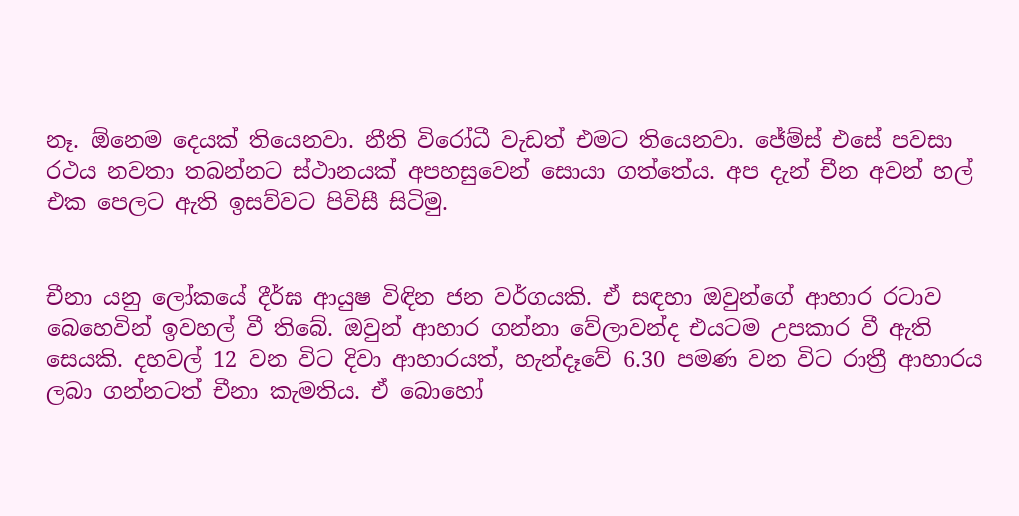නෑ. ඕනෙම දෙයක් තියෙනවා. නීති විරෝධී වැඩත් එමට තියෙනවා. ජේම්ස් එසේ පවසා රථය නවතා තබන්නට ස්ථානයක් අපහසුවෙන් සොයා ගත්තේය. අප දැන් චීන අවන් හල් එක‍ පෙලට ඇති ඉසව්වට පිවිසී සිටිමු.


චීනා යනු ලෝකයේ දීර්ඝ ආයුෂ විඳින ජන වර්ගයකි. ඒ සඳහා ඔවුන්ගේ ආහාර රටාව බෙහෙවින් ඉවහල් වී තිබේ. ඔවුන් ආහාර ගන්නා වේලාවන්ද එයටම උපකාර වී ඇති සෙයකි. දහවල් 12 වන විට දිවා ආහාරයත්, හැන්දෑවේ 6.30 පමණ වන විට රාත්‍රී ආහාරය ලබා ගන්නටත් චීනා කැමතිය. ඒ බොහෝ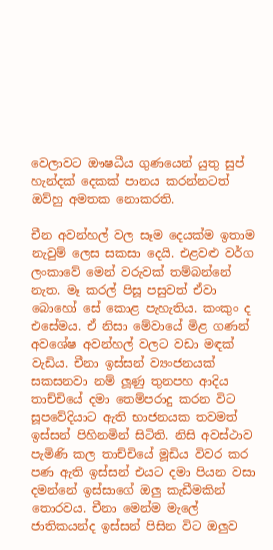වෙලාවට ඖෂධීය ගුණයෙන් යුතු සුප් හැන්දක් දෙකක් පානය කරන්නටත් ඔව්හු අමතක නොකරති.

චීන අවන්හල් වල සෑම දෙයක්ම ඉතාම නැවුම් ලෙස සකසා දෙයි. එළවළු වර්ග ලංකාවේ මෙන් වරුවක් තම්බන්නේ නැත. මෑ කරල් පිසූ පසුවත් ඒවා බොහෝ සේ කොළ පැහැතිය. කංකුං ද එසේමය. ඒ නිසා මේවායේ මිළ ගණන් අවශේෂ අවන්හල් වලට වඩා මඳක් වැඩිය. චීනා ඉස්සන් ව්‍යංජනයක් සකසනවා නම් ලූණු තුනපහ ආදිය තාච්චියේ දමා තෙම්පරාදු කරන විට සූපවේදියාට ඇති භාජනයක තවමත් ඉස්සන් පිහිනමින් සිටිති. නිසි අවස්ථාව පැමිණි කල තාච්චියේ මූඩිය විවර කර පණ ඇති ඉස්සන් එයට දමා පියන වසා දමන්නේ ඉස්සාගේ ඔලු කැඩීමකින් තොරවය. චීනා මෙන්ම මැලේ ජාතිකයන්ද ඉස්සන් පිසින විට ඔලුව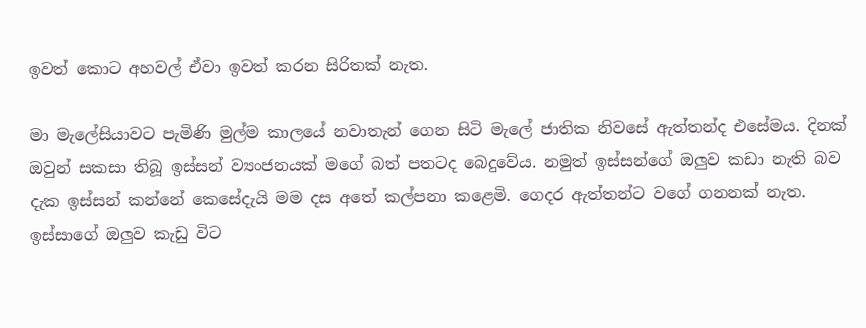ඉවත් කොට අහවල් ඒවා ඉවත් කරන සිරිතක් නැත.

මා මැලේසියාවට පැමිණි මුල්ම කාල‍යේ නවාතැන් ගෙන සිටි මැලේ ජාතික නිවසේ ඇත්තන්ද එසේමය. දිනක් ඔවුන් සකසා තිබූ ඉස්සන් ව්‍යංජනයක් මගේ බත් පතටද බෙදුවේය. නමුත් ඉස්සන්ගේ ඔලුව කඩා නැති බව දැක ඉස්සන් කන්නේ කෙසේදැයි මම දස අතේ කල්පනා කළෙමි. ගෙදර ඇත්තන්ට වගේ ගනනක් නැත. ඉස්සාගේ ඔලුව කැඩු විට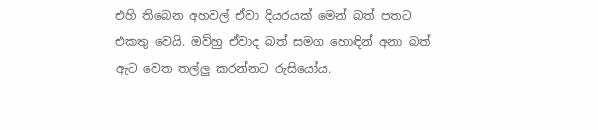එහි තිබෙන අහවල් ඒවා දියරයක් මෙන් බත් පතට එකතු වෙයි. ඔව්හු ඒවාද බත් සමග හොඳින් අනා බත් ඇට වෙත තල්ලු කරන්නට රුසියෝය.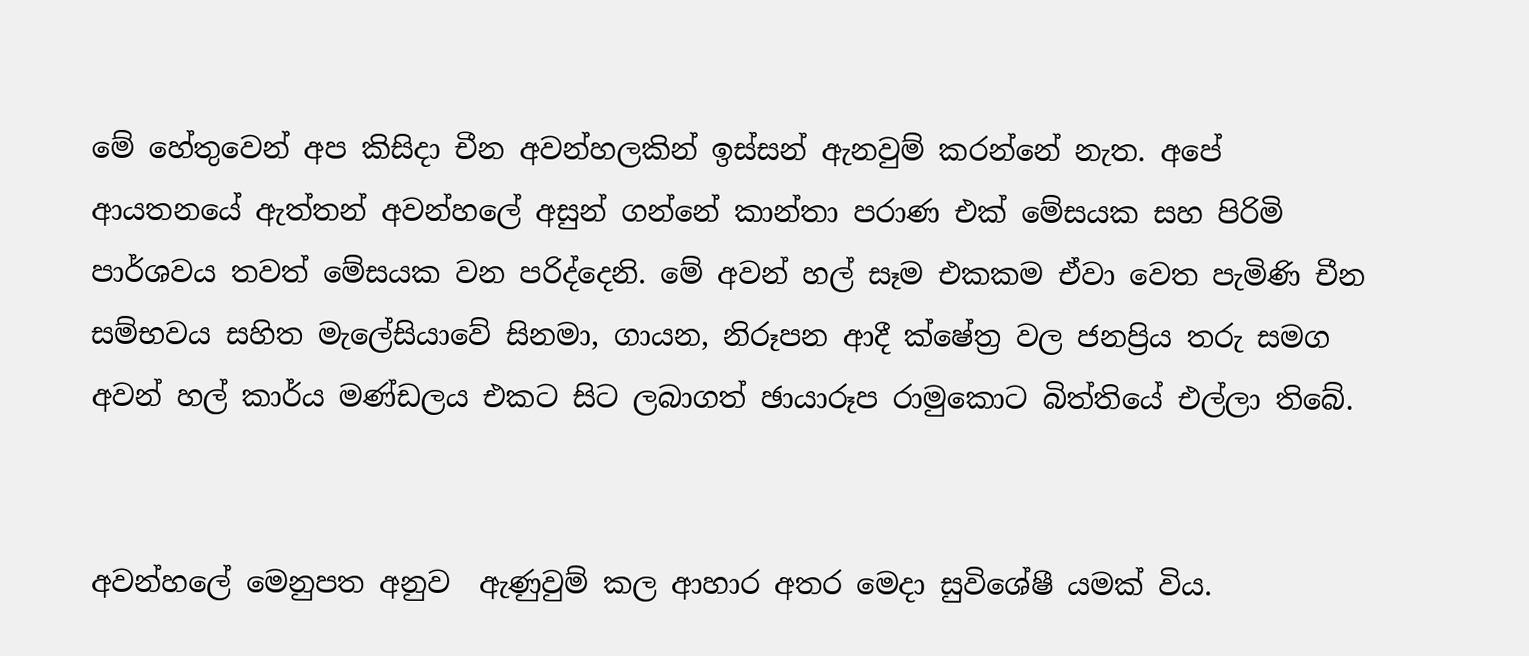මේ හේතුවෙන් අප කිසිදා චීන අවන්හලකින් ඉස්සන් ඇනවුම් කරන්නේ නැත. අපේ ආයතනයේ ඇත්තන් අවන්හලේ අසුන් ගන්නේ කාන්තා පරාණ එක් මේසයක සහ පිරිමි පාර්ශවය තවත් මේසයක වන පරිද්දෙනි. මේ අවන් හල් සෑම එකකම ඒවා වෙත පැමිණි චීන සම්භවය සහිත මැලේසියාවේ සිනමා, ගායන, නිරූපන ආදී ක්ෂේත්‍ර වල ජනප්‍රිය තරු සමග අවන් හල් කාර්ය මණ්ඩලය එකට සිට ලබාගත් ඡායාරූප රාමුකොට බිත්තියේ එල්ලා තිබේ.


අවන්හලේ මෙනුපත අනුව  ඇණුවුම් කල ආහාර අතර මෙදා සුවිශේෂී යමක් විය.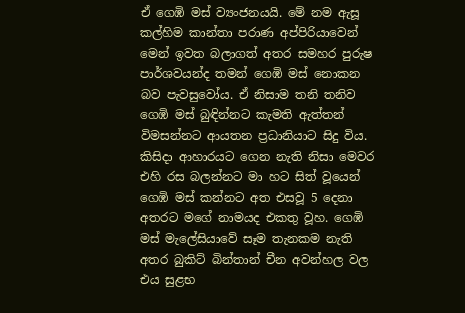ඒ ගෙඹි මස් ව්‍යංජනයයි. මේ නම ඇසූ කල්හිම කාන්තා පරාණ අප්පිරියාවෙන් මෙන් ඉවත බලාගත් අතර සමහර පුරුෂ පාර්ශවයන්ද තමන් ගෙඹි මස් නොකන බව පැවසුවෝය. ඒ නිසාම තනි තනිව ගෙඹි මස් බුඳින්නට කැමති ඇත්තන් විමසන්නට ආයතන ප්‍රධානියාට සිදු විය. කිසිදා ආහාරයට ගෙන නැති නිසා මෙවර එහි රස බලන්නට මා හට සිත් වූයෙන් ගෙඹි මස් කන්නට අත එසවූ 5 දෙනා අතරට මගේ නාමයද එකතු වූහ. ගෙඹි මස් මැලේසියාවේ සෑම තැනකම නැති අතර බුකිට් බින්තාන් චීන අවන්හල වල එය සුළභ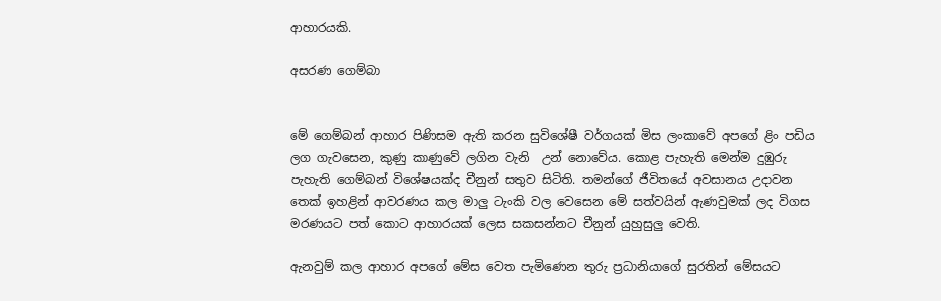ආහාරයකි.

අසරණ ගෙම්බා


මේ ගෙම්බන් ආහාර පිණිසම ඇති කරන සුවිශේෂී වර්ගයක් මිස ලංකාවේ අපගේ ළිං පඩිය ලග ගැවසෙන, කුණු කාණුවේ ලගින වැනි  උන් නොවේය. කොළ පැහැති මෙන්ම දුඹුරු පැහැති ගෙම්බන් විශේෂයක්ද චීනුන් සතුව සිටිති. තමන්ගේ ජීවිතයේ අවසානය උදාවන තෙක් ඉහළින් ආවරණය කල මාලු ටැංකි වල වෙසෙන මේ සත්වයින් ඇණවුමක් ලද විගස මරණයට පත් කොට ආහාරයක් ලෙස සකසන්නට චීනුන් යුහුසුලු වෙති.

ඇනවුම් කල ආහාර අපගේ මේස වෙත පැමිණෙන තුරු ප්‍රධානියාගේ සුරතින් මේසයට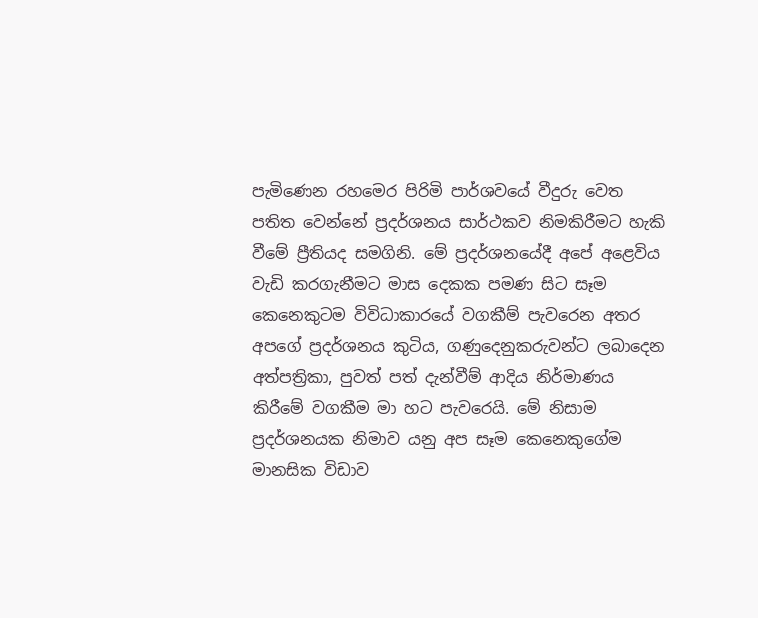පැමිණෙන රහමෙර පිරිමි පාර්ශවයේ වීදුරු වෙත පතිත වෙන්නේ ප්‍රදර්ශනය සාර්ථකව නිමකිරීමට හැකි වීමේ ප්‍රීතියද සමගිනි. මේ ප්‍රදර්ශනයේදී අපේ අළෙවිය වැඩි කරගැනීමට මාස දෙකක පමණ සිට සෑම කෙනෙකුටම විවිධාකාරයේ වගකීම් පැවරෙන අතර අපගේ ප්‍රදර්ශනය කුටිය, ගණුදෙනුකරුවන්ට ලබාදෙන අත්පත්‍රිකා, පුවත් පත් දැන්වීම් ආදිය නිර්මාණය කිරීමේ වගකීම මා හට පැවරෙයි. මේ නිසාම ප්‍රදර්ශනයක නිමාව යනු අප සෑම කෙනෙකුගේම මානසික විඩාව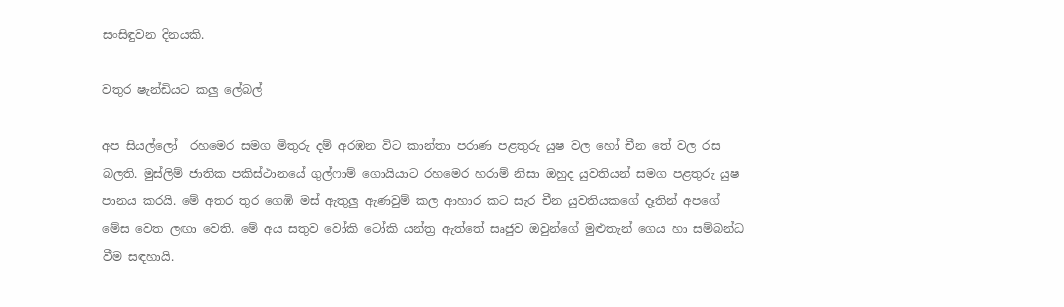සංසිඳුවන දිනයකි.

වතුර ෂැන්ඩියට කලු ලේබල්

අප සියල්ලෝ  රහමෙර සමග මිතුරු දම් අරඹන විට කාන්තා පරාණ පළතුරු යුෂ වල හෝ චීන තේ වල රස බලති. මුස්ලිම් ජාතික පකිස්ථානයේ ගුල්ෆාම් ගොයියාට රහමෙර හරාම් නිසා ඔහුද යුවතියන් සමග පළතුරු යුෂ පානය කරයි. මේ අතර තුර ගෙඹි මස් ඇතුලු ඇණවුම් කල ආහාර කට සැර චීන යුවතියකගේ දෑතින් අපගේ මේස වෙත ලඟා වෙති. මේ අය සතුව වෝකි ටෝකි යන්ත්‍ර ඇත්තේ සෘජුව ඔවුන්ගේ මුළුතැන් ගෙය හා සම්බන්ධ වීම සඳහායි.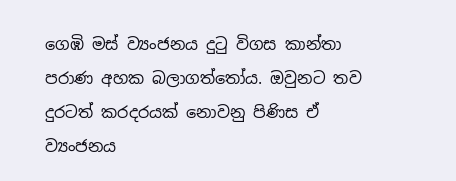ගෙඹි මස් ව්‍යංජනය දුටු විගස කාන්තා පරාණ අහක බලාගත්තෝය. ඔවුනට තව දුරටත් කරදරයක් නොවනු පිණිස ඒ ව්‍යංජනය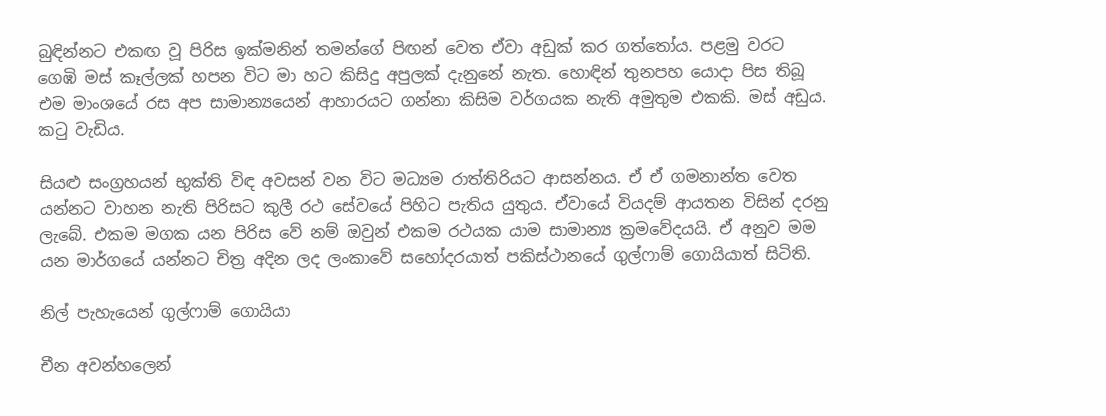බුඳින්නට එකඟ වූ පිරිස ඉක්මනින් තමන්ගේ පිඟන් වෙත ඒවා අඩුක් කර ගත්තෝය. පළමු වරට ගෙඹි මස් කෑල්ලක් හපන විට මා හට කිසිදු අපුලක් දැනුනේ නැත. හොඳින් තුනපහ යොදා පිස තිබූ එම මාංශයේ රස අප සාමාන්‍යයෙන් ආහාරයට ගන්නා කිසිම වර්ගයක නැති අමුතුම එකකි. මස් අඩුය. කටු වැඩිය.

සියළු සංග්‍රහයන් භුක්ති විඳ අවසන් වන විට මධ්‍යම රාත්තිරියට ආසන්නය. ඒ ඒ ගමනාන්ත වෙත යන්නට වාහන නැති පිරිසට කුලී රථ සේවයේ පිහිට පැතිය යුතුය. ඒවායේ වියදම් ආයතන විසින් දරනු ලැබේ. එකම මගක යන පිරිස වේ නම් ඔවුන් එකම රථයක යාම සාමාන්‍ය ක්‍රමවේදයයි. ඒ අනුව මම යන මාර්ගයේ යන්නට චිත්‍ර අදින ලද ලංකාවේ සහෝදරයාත් පකිස්ථානයේ ගුල්ෆාම් ගොයියාත් සිටිති.

නිල් පැහැයෙන් ගුල්ෆාම් ගොයියා

චීන අවන්හලෙන්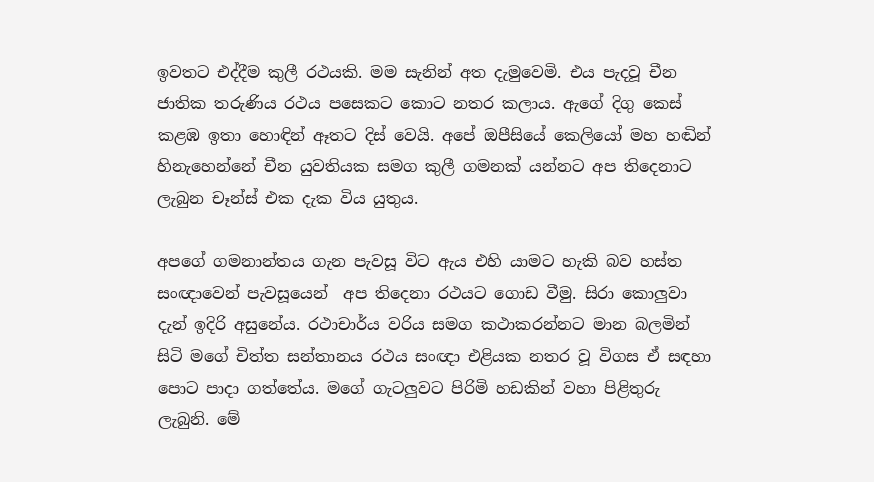ඉවතට එද්දීම කුලී රථයකි. මම සැනින් අත දැමුවෙමි. එය පැදවූ චීන ජාතික තරුණිය රථය පසෙකට කොට නතර කලාය. ඇගේ දිගු කෙස් කළඹ ඉතා හොඳින් ඈතට දිස් වෙයි. අපේ ඔපීසියේ කෙලියෝ මහ හඬින් හිනැහෙන්නේ චීන යුවතියක සමග කුලී ගමනක් යන්නට අප තිදෙනාට ලැබුන චෑන්ස් එක දැක විය යුතුය.

අපගේ ගමනාන්තය ගැන පැවසූ විට ඇය එහි යාමට හැකි බව හස්ත සංඥාවෙන් පැවසූයෙන්  අප තිදෙනා රථයට ගොඩ වීමු. සිරා කොලුවා දැන් ඉදිරි අසුනේය. රථාචාර්ය වරිය සමග කථාකරන්නට මාන බලමින් සිටි මගේ චිත්ත සන්තානය රථය සංඥා එළියක නතර වූ විගස ඒ සඳහා පොට පාදා ගත්තේය. මගේ ගැටලුවට පිරිමි හඩකින් වහා පිළිතුරු ලැබුනි. මේ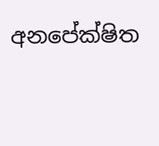අනපේක්ෂිත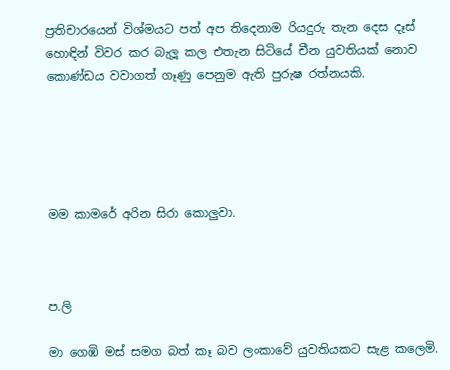ප්‍රතිචාරයෙන් විශ්මයට පත් අප තිදෙනාම රියදුරු තැන දෙස දෑස් හොඳින් විවර කර බැලූ කල එතැන සිටියේ චීන යුවතියක් නොව කොණ්ඩය වවාගත් ගෑණු පෙනුම ඇති පුරුෂ රත්නයකි.





මම කාමරේ අරින සිරා කොලුවා.



ප.ලි

මා ගෙඹි මස් සමග බත් කෑ බව ලංකාවේ යුවතියකට සැළ කලෙමි.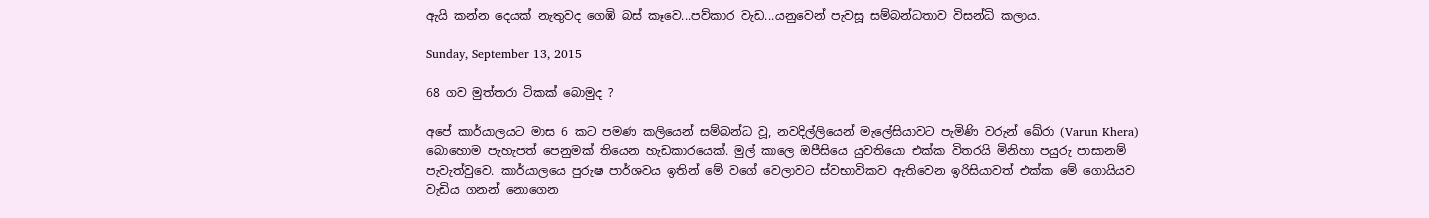ඇයි කන්න දෙයක් නැතුවද ගෙඹි බස් කෑවෙ...පව්කාර වැඩ...යනුවෙන් පැවසූ සම්බන්ධතාව විසන්ධි කලාය.

Sunday, September 13, 2015

68 ගව මුත්තරා ටිකක් බොමුද ?

අපේ කාර්යාලයට මාස 6 කට පමණ කලියෙන් සම්බන්ධ වූ, නවදිල්ලියෙන් මැලේසියාවට පැමිණි වරුන් ඛේරා (Varun Khera) බොහොම පැහැපත් පෙනුමක් තියෙන හැඩකාරයෙක්. මුල් කාලෙ ඔපීසියෙ යුවතියො එක්ක විතරයි මිනිහා පයුරු පාසානම් පැවැත්වුවෙ. කාර්යාලයෙ පුරුෂ පාර්ශවය ඉතින් මේ වගේ වෙලාවට ස්වභාවිකව ඇතිවෙන ඉරිසියාවත් එක්ක මේ ගොයියව වැඩිය ගනන් නොගෙන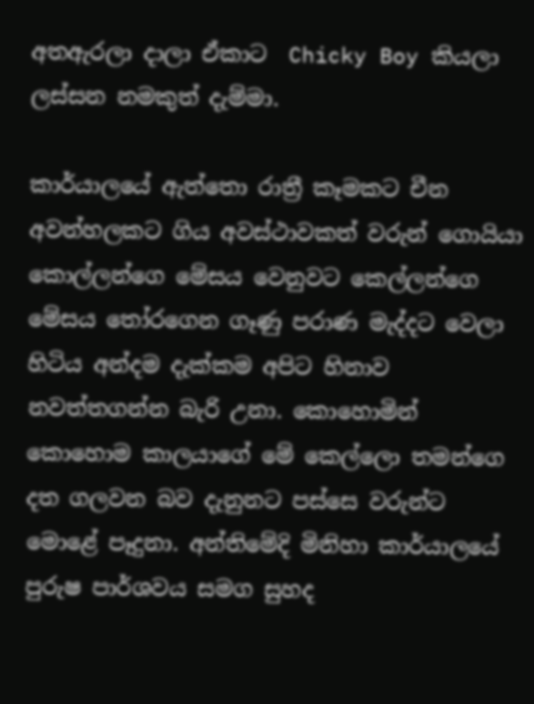අතඇරලා දාලා ඒකාට  Chicky Boy කියලා ලස්සන නමකුත් දැම්මා.

කාර්යාලයේ ඇත්තො රාත්‍රී කෑමකට චීන අවන්හලකට ගිය අවස්ථාවකත් වරුන් ගොයියා කොල්ලන්ගෙ මේසය වෙනුවට කෙල්ලන්ගෙ මේසය තෝරගෙන ‍ගෑණු පරාණ මැද්දට වෙලා හිටිය අන්දම දැක්කම අපිට හිනාව නවත්තගන්න බැරි උනා. කොහොමින් කොහොම කාලයාගේ මේ කෙල්ලො තමන්ගෙ දත ගලවන බව දැනුනට පස්සෙ වරුන්ට මොළේ පෑදුනා. අන්තිමේදි මිනිහා කාර්යාලයේ පුරුෂ පාර්ශවය සමග සුහද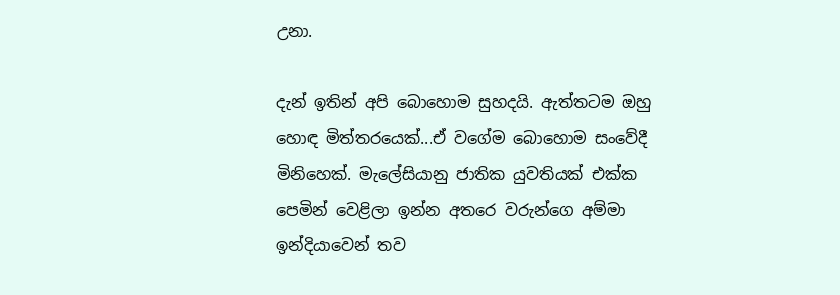උනා.

දැන් ඉතින් අපි බොහොම සුහදයි. ඇත්තටම ඔහු හොඳ මිත්තරයෙක්...ඒ වගේම බොහොම සංවේදී මිනිහෙක්. මැලේසියානු ජාතික යුවතියක් එක්ක පෙමින් වෙළිලා ඉන්න අතරෙ වරුන්ගෙ අම්මා ඉන්දියාවෙන් තව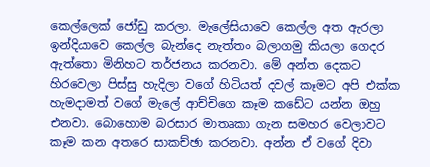කෙල්ලෙක් ජෝඩු කරලා. මැලේසියාවෙ කෙල්ල අත ඇරලා ඉන්දියාවෙ කෙල්ල බැන්දෙ නැත්තං බලාගමු කියලා ගෙදර ඇත්තො මිනිහට තර්ජනය කරනවා. මේ අන්ත දෙකට හිරවෙලා පිස්සු හැදිලා වගේ හිටියත් දවල් කෑමට අපි එක්ක හැමදාමත් වගේ මැලේ ආච්චිගෙ කෑම කඩේට යන්න ඔහු එනවා. බොහොම බරසාර මාතෘකා ගැන සමහර වෙලාවට කෑම කන අතරෙ සාකච්ඡා කරනවා. අන්න ඒ වගේ දිවා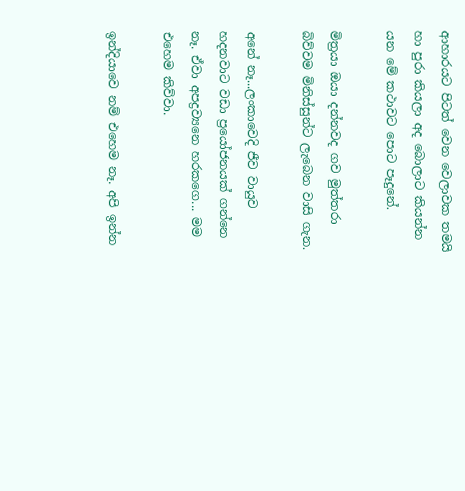ආහාරයට පිටත් වෙන වෙලාවක තමයි හා පුරා කියලා අද බොලාට කියන්න යන මේ කථාවට පොට පෑදුනේ.

මිත්‍රයා ඔයා දන්නවද ගව මුත්තරා බිව්වම මිනිස්සුන්ට ලැබෙන වාසි ගැන.

අනේ නෑ...ලංකාවෙදි ජීව වායුව හදනවාට වඩා ප්‍රයෝජනයක් ගන්නෙ නෑ. ඒවා අපද්‍රව්‍යනෙ හරකගෙ... මම එහෙම කිව්වා.

ඉන්දියාවෙ නම් එහෙම නෑ. අපි ඉන්න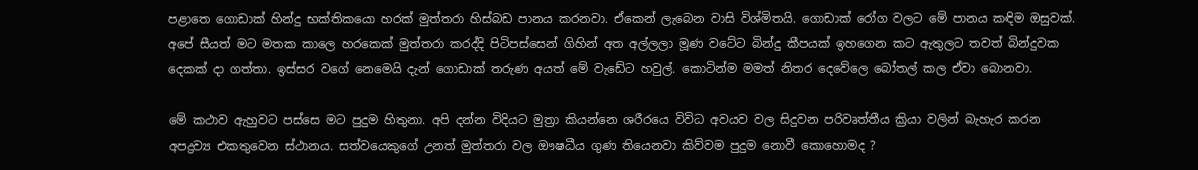පළාතෙ ගොඩාක් හින්දු භක්තිකයො හරක් මුත්තරා හිස්බඩ පානය කරනවා. ඒකෙන් ලැබෙන වාසි විශ්මිතයි. ගොඩාක් රෝග වලට මේ පානය කඳිම ඔසුවක්.  අපේ සීයත් මට මතක කාලෙ හරකෙක් මුත්තරා කරද්දි පිටිපස්සෙන් ගිහින් අත අල්ලලා මූණ වටේට බින්දු කීපයක් ඉහගෙන කට ඇතුලට තවත් බින්දුවක දෙකක් දා ගත්තා. ඉස්සර වගේ නෙමෙයි දැන් ගොඩාක් තරුණ අයත් මේ වැඩේට හවුල්. කොටින්ම මමත් නිතර දෙවේලෙ බෝතල් කල ඒවා බොනවා.

මේ කථාව ඇහුවට පස්සෙ මට පුදුම හිතුනා. අපි දන්න විදියට මුත්‍රා කියන්නෙ ශරීරයෙ විවිධ අවයව වල සිදුවන පරිවෘත්තීය ක්‍රියා වලින් බැහැර කරන  අපද්‍රව්‍ය එකතුවෙන ස්ථානය. සත්වයෙකුගේ උනත් මුත්තරා වල ඖෂධීය ගුණ තියෙනවා කිව්වම පුදුම නොවී කොහොමද ?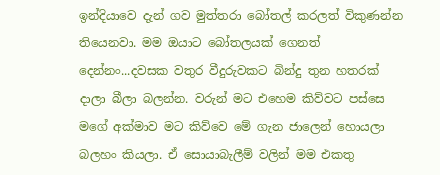ඉන්දියාවෙ දැන් ගව මුත්තරා බෝතල් කරලත් විකුණන්න තියෙනවා. මම ඔයාට බෝතලයක් ගෙනත් දෙන්නං...දවසක වතුර වීදුරුවකට බින්දු තුන හතරක් දාලා බීලා බලන්න. වරුන් මට එහෙම කිව්වට පස්සෙ ම‍ගේ අක්මාව මට කිව්වෙ මේ ගැන ‍ජාලෙන් හොයලා බලහං කියලා. ඒ සොයාබැලීම් වලින් මම එකතු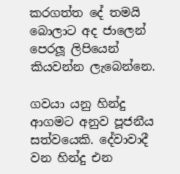කරගත්ත දේ තමයි බොලාට අද ජාලෙන් පෙරලූ ලිපියෙන් කියවන්න ලැබෙන්නෙ.

ගවයා යනු හින්දු ආගමට අනුව පූජනීය සත්වයෙකි. දේවාවාදී වන හින්දු එන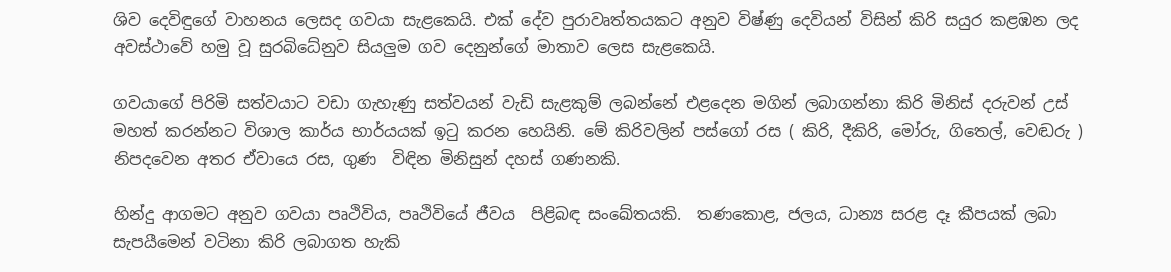ශිව දෙවිඳුගේ වාහනය ලෙසද ගවයා සැළකෙයි. එක් දේව පුරාවෘත්තයකට අනුව විෂ්ණු දෙවියන් විසින් කිරි සයුර කළඹන ලද අවස්ථාවේ හමු වූ සුරබිධේනුව සියලුම ගව දෙනුන්ගේ මාතාව ලෙස සැළකෙයි.

ගවයාගේ පිරිමි සත්වයාට වඩා ගැහැණු සත්වයන් වැඩි සැළකුම් ලබන්නේ එළදෙන මගින් ලබාගන්නා කිරි මිනිස් දරුවන් උස් මහත් කරන්නට විශාල කාර්ය භාර්යයක් ඉටු කරන හෙයිනි. මේ කිරිවලින් පස්ගෝ රස ( කිරි, දීකිරි, මෝරු, ගිතෙල්, වෙඬරු ) නිපදවෙන අතර ඒවායෙ රස, ගුණ  විඳින මිනිසුන් දහස් ගණනකි.

හින්දු ආගමට අනුව ගවයා පෘථිවිය, පෘථිවියේ ජීවය  පිළිබඳ සංඛේතයකි.  තණකොළ, ජලය, ධාන්‍ය සරළ දෑ කීපයක් ලබා සැපයීමෙන් වටිනා කිරි ලබාගත හැකි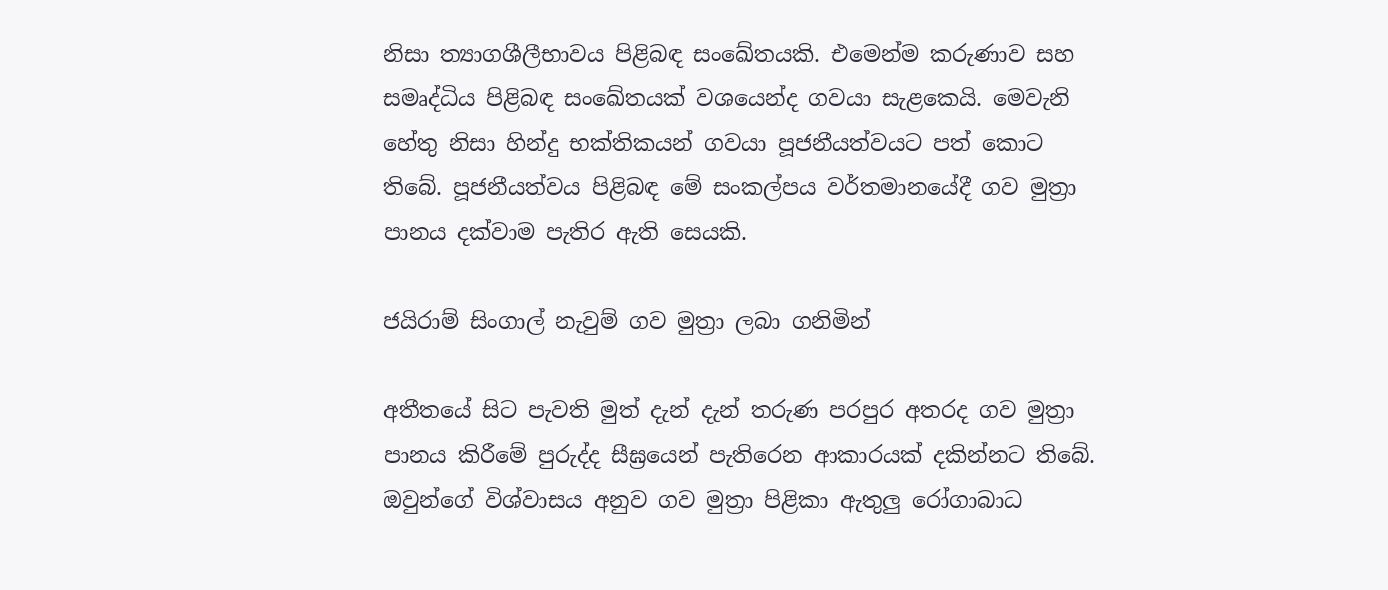නිසා ත්‍යාගශීලීභාවය පිළිබඳ සංඛේතයකි. එමෙන්ම කරුණාව සහ සමෘද්ධිය පිළිබඳ සංඛේතයක් වශයෙන්ද ගවයා සැළකෙයි. මෙවැනි හේතු නිසා හින්දු භක්තිකයන් ගවයා පූජනීයත්වයට පත් කොට තිබේ. පූජනීයත්වය පිළිබඳ මේ සංකල්පය වර්තමානයේදී ගව මුත්‍රා පානය දක්වාම පැතිර ඇති සෙයකි.

ජයිරාම් සිංගාල් නැවුම් ගව මුත්‍රා ලබා ගනිමින්

අතීතයේ සිට පැවති මුත් දැන් දැන් තරුණ පරපුර අතරද ගව මුත්‍රා පානය කිරීමේ පුරුද්ද සීඝ්‍රයෙන් පැතිරෙන ආකාරයක් දකින්නට තිබේ. ඔවුන්ගේ විශ්වාසය අනුව ගව මුත්‍රා පිළිකා ඇතුලු රෝගාබාධ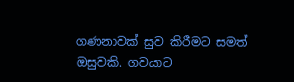ගණනාවක් සුව කිරීමට සමත් ඔසුවකි. ගවයාට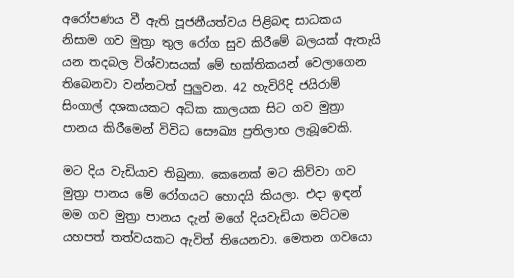අරෝපණය වී ඇති පූජනීයත්වය පිළිබඳ සාධකය නිසාම ගව මුත්‍රා තුල රෝග සුව කිරීමේ බලයක් ඇතැයි යන තදබල විශ්වාසයක් මේ භක්තිකයන් වෙලාගෙන තිබෙනවා වන්නටත් පුලුවන. 42 හැවිරිදි ජයිරාම් සිංගාල් දශකයකට අධික කාලයක සිට ගව මුත්‍රා පානය කිරීමෙන් විවිධ සෞඛ්‍ය ප්‍රතිලාභ ලැබූවෙකි.

මට දිය වැඩියාව තිබුනා. කෙනෙක් මට කිව්වා ගව මුත්‍රා පානය මේ රෝගයට හොදයි කියලා. එදා ඉඳන් මම ගව මුත්‍රා පානය දැන් මගේ දියවැඩියා මට්ටම යහපත් තත්වයකට ඇවිත් තියෙනවා. මෙතන ගවයො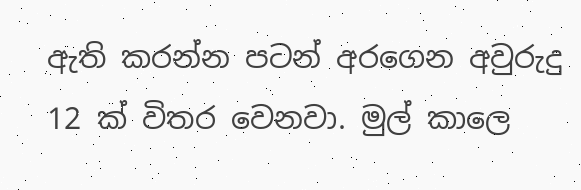ඇති කරන්න පටන් අරගෙන අවුරුදු 12 ක් විතර වෙනවා. මුල් කාලෙ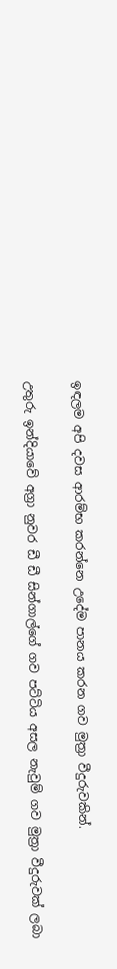ඉඳලම අපි දවස ආරම්භ කරන්නෙ උදේම පානය කරන ගව මුත්‍රා වීදුරුවකින්.

උතුරු ඉන්දියාවේ අග්‍රා නුවර ඩී ඩී සින්ගාල්ගේ ගව පට්ටිය අසල නැවුම් ගව මුත්‍රා වීදුරුවක් ලබා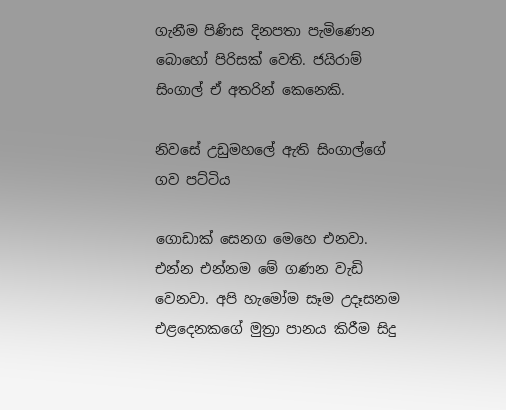ගැනීම පිණිස දිනපතා පැමිණෙන බොහෝ පිරිසක් වෙති. ජයිරාම් සිංගාල් ඒ අතරින් කෙනෙකි.

නිවසේ උඩුමහ‍ලේ ඇති සිංගාල්ගේ ගව පට්ටිය

ගොඩාක් සෙනග මෙහෙ එනවා. එන්න එන්නම මේ ගණන වැඩි වෙනවා. අපි හැමෝම සෑම උදෑසනම එළදෙනකගේ මුත්‍රා පානය කිරීම සිදු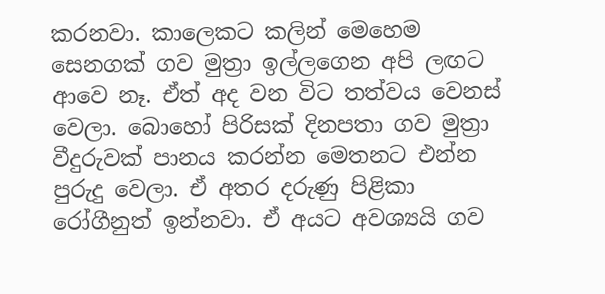කරනවා. කාලෙකට කලින් මෙහෙම සෙනගක් ගව මුත්‍රා ඉල්ලගෙන අපි ලඟට ආවෙ නෑ. ඒත් අද වන විට තත්වය වෙනස් වෙලා. බොහෝ පිරිසක් දිනපතා ගව මුත්‍රා වීදුරුවක් පානය කරන්න මෙතනට එන්න පුරුදු වෙලා. ඒ අතර දරුණු පිළිකා රෝගීනුත් ඉන්නවා. ඒ අයට අවශ්‍යයි ගව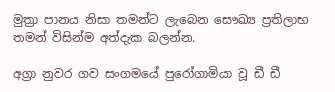මුත්‍රා පානය නිසා තමන්ට ලැබෙන සෞඛ්‍ය ප්‍රතිලාභ තමන් විසින්ම අත්දැක බලන්න.

අග්‍රා නුවර ගව සංගමයේ පුරෝගාමියා වූ ඩී ඩී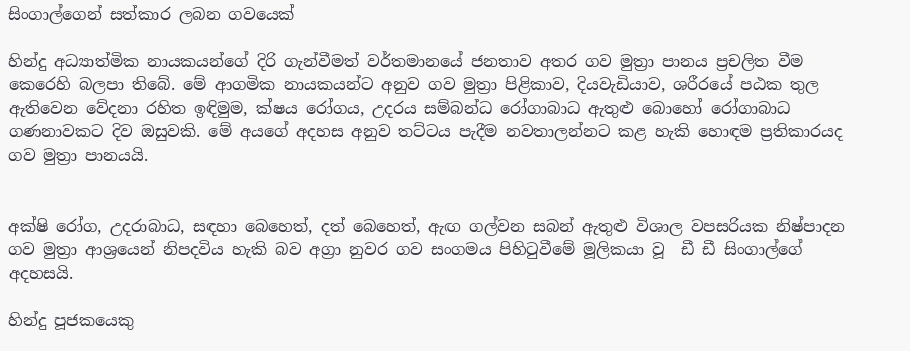සිංගාල්ගෙන් සත්කාර ලබන ගවයෙක්

හින්දු අධ්‍යාත්මික නායකයන්ගේ දිරි ගැන්වීමත් වර්තමානයේ ජනතාව අතර ගව මුත්‍රා පානය ප්‍රචලිත වීම කෙරෙහි බලපා තිබේ. මේ ආගමික නායකයන්ට අනුව ගව මුත්‍රා පිළිකාව, දියවැඩියාව, ශරීරයේ පඨක තුල ඇතිවෙන වේදනා රහිත ඉඳිමුම, ක්ෂය රෝගය, උදරය සම්බන්ධ රෝගාබාධ ඇතුළු බොහෝ රෝගාබාධ ගණනාවකට දිව ඔසුවකි. මේ අයගේ අදහස අනුව තට්ටය පැදීම නවතාලන්නට කළ හැකි හොඳම ප්‍රතිකාරයද ගව මුත්‍රා පානයයි.


අක්ෂි රෝග, උදරාබාධ, සඳහා බෙහෙත්, දත් බෙහෙත්, ඇඟ ගල්වන සබන් ඇතුළු විශාල වපසරියක නිෂ්පාදන ගව මුත්‍රා ආශ්‍රයෙන් නිපදවිය හැකි බව අග්‍රා නුවර ගව සංගමය පිහිටුවීමේ මූලිකයා වූ  ඩී ඩී සිංගාල්ගේ අදහසයි.

හින්දු පූජකයෙකු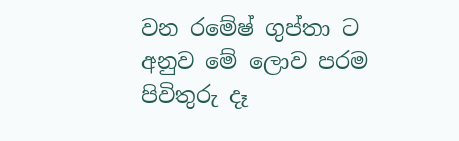වන රමේෂ් ගුප්තා ට අනුව මේ ලොව පරම පිවිතුරු දෑ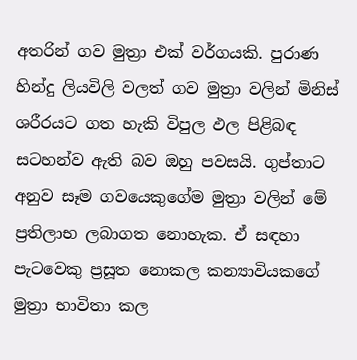අතරින් ගව මුත්‍රා එක් වර්ගයකි. පුරාණ හින්දු ලියවිලි වලත් ගව මුත්‍රා වලින් මිනිස් ශරීරයට ගත හැකි විපුල ඵල පිළිබඳ සටහන්ව ඇති බව ඔහු පවසයි. ගුප්තාට  අනුව සෑම ගවයෙකුගේම මුත්‍රා වලින් මේ ප්‍රතිලාභ ලබාගත නොහැක. ඒ සඳහා පැටවෙකු ප්‍රසූත නොකල කන්‍යාවියකගේ මුත්‍රා භාවිතා කල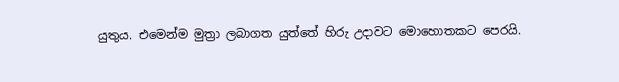යුතුය. එමෙන්ම මුත්‍රා ලබාගත යුත්තේ හිරු උදාවට මොහොතකට පෙරයි.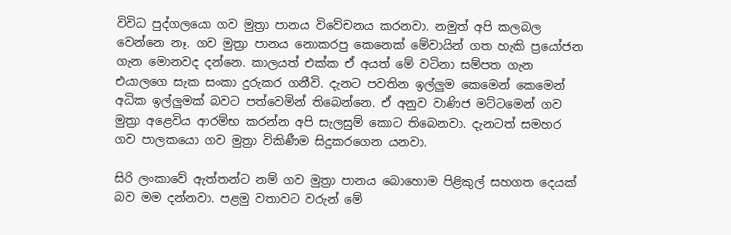විවිධ පුද්ගලයො ගව මුත්‍රා පානය විවේචනය කරනවා. නමුත් අපි කලබල වෙන්නෙ නෑ. ගව මුත්‍රා පානය නොකරපු කෙනෙක් මේවායින් ගත හැකි ප්‍රයෝජන ගැන මොනවද දන්න‍ෙ. කාලයත් එක්ක ඒ අයත් මේ වටිනා සම්පත ගැන එයාලගෙ සැක සංකා දුරුකර ගනීවි. දැනට පවතින ඉල්ලුම කෙමෙන් කෙමෙන් අධික ඉල්ලුමක් බවට පත්වෙමින් තිබෙන්නෙ. ඒ අනුව වාණිජ මට්ටමෙන් ගව මුත්‍රා අළෙවිය ආරම්භ කරන්න අපි සැලසුම් කොට තිබෙනවා. දැනටත් සමහර ගව පාලකයො ගව මුත්‍රා විකිණීම සිදුකරගෙන යනවා.

සිරි ලංකාවේ ඇත්තන්ට නම් ගව මුත්‍රා පානය බොහොම පිළිකුල් සහගත දෙයක් බව මම දන්නවා. පළමු වතාවට වරුන් මේ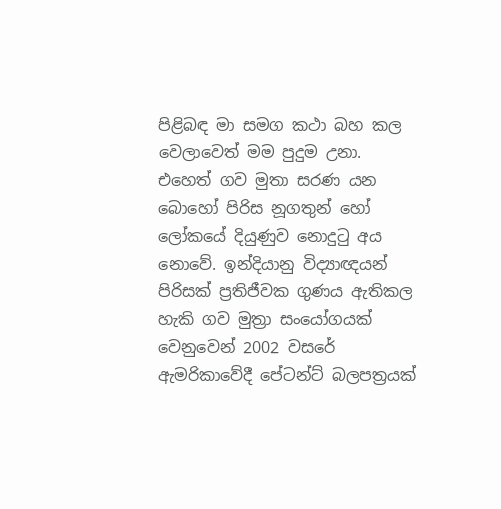පිළිබඳ මා සමග කථා බහ කල වෙලාවෙත් මම පුදුම උනා. එහෙත් ගව මුතා සරණ යන බොහෝ පිරිස නූගතුන් හෝ ලෝකයේ දියුණුව නොදුටු අය නොවේ. ඉන්දියානු විද්‍යාඥයන් පිරිසක් ප්‍රතිජීවක ගුණය ඇතිකල හැකි ගව මුත්‍රා සංයෝගයක් වෙනුවෙන් 2002 වසරේ ඇමරිකාවේදී පේටන්ට් බලපත්‍රයක්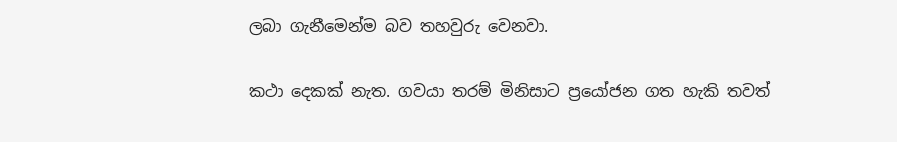ලබා ගැනීමෙන්ම බව තහවුරු වෙනවා.

කථා දෙකක් නැත. ගවයා තරම් මිනිසාට ප්‍රයෝජන ගත හැකි තවත්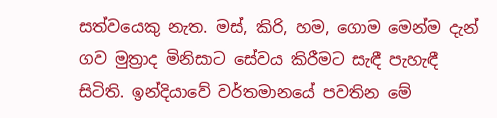සත්වයෙකු නැත. මස්, කිරි, හම, ගොම මෙන්ම දැන් ගව මුත්‍රාද මිනිසාට සේවය කිරීමට සැඳී පැහැඳී සිටිති. ඉන්දියාවේ වර්තමානයේ පවතින මේ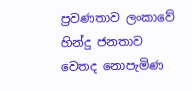ප්‍රවණතාව ලංකාවේ හින්දු ජනතාව වෙතද නොපැමිණ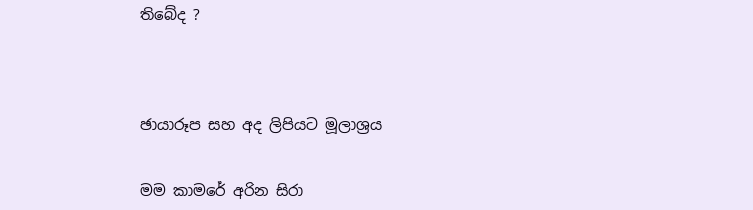තිබේද ?




ඡායාරූප සහ අද ලිපියට මූලාශ්‍රය


මම කාමරේ අරින සිරා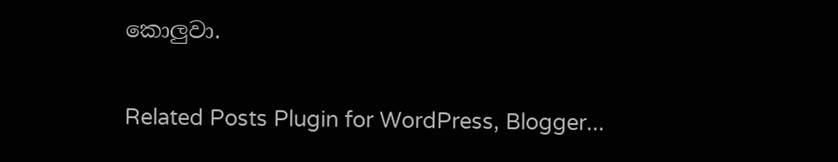කොලුවා.

Related Posts Plugin for WordPress, Blogger...